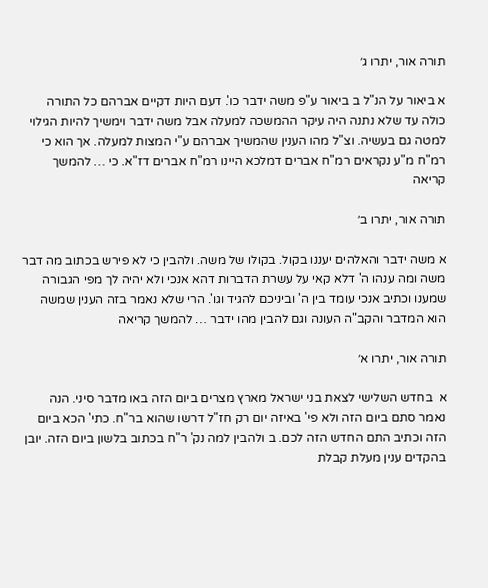תורה אור, יתרו ג׳

א ביאור על הנ"ל ב ביאור ע"פ משה ידבר כו'. דעם היות דקיים אברהם כל התורה כולה עד שלא נתנה היה עיקר ההמשכה למעלה אבל משה ידבר וימשיך להיות הגילוי למטה גם בעשיה. וצ"ל מהו הענין שהמשיך אברהם ע"י המצות למעלה. אך הוא כי רמ"ח מ"ע נקראים רמ"ח אברים דמלכא היינו רמ"ח אברים דז"א. כי … להמשך קריאה

תורה אור, יתרו ב׳

א משה ידבר והאלהים יעננו בקול. בקולו של משה. ולהבין כי לא פירש בכתוב מה דבר משה ומה ענהו ה' דלא קאי על עשרת הדברות דהא אנכי ולא יהיה לך מפי הגבורה שמענו וכתיב אנכי עומד בין ה' וביניכם להגיד וגו'. הרי שלא נאמר בזה הענין שמשה הוא המדבר והקב"ה העונה וגם להבין מהו ידבר … להמשך קריאה

תורה אור, יתרו א׳

א  בחדש השלישי לצאת בני ישראל מארץ מצרים ביום הזה באו מדבר סיני. הנה נאמר סתם ביום הזה ולא פי' באיזה יום רק חז"ל דרשו שהוא בר"ח. כתי' הכא ביום הזה וכתיב התם החדש הזה לכם. ב ולהבין למה נק' ר"ח בכתוב בלשון ביום הזה. יובן בהקדים ענין מעלת קבלת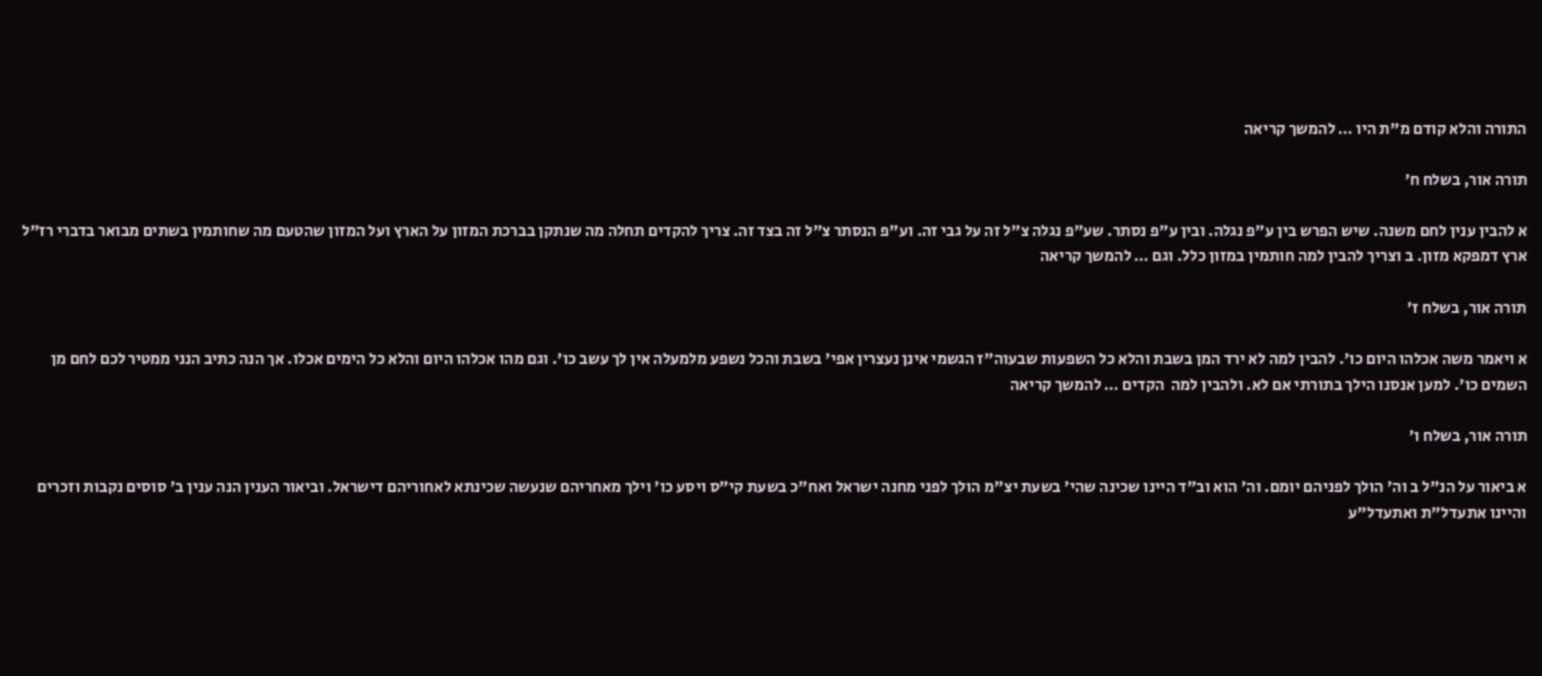התורה והלא קודם מ"ת היו … להמשך קריאה

תורה אור, בשלח ח׳

א להבין ענין לחם משנה. שיש הפרש בין ע"פ נגלה. ובין ע"פ נסתר. שע"פ נגלה צ"ל זה על גבי זה. וע"פ הנסתר צ"ל זה בצד זה. צריך להקדים תחלה מה שנתקן בברכת המזון על הארץ ועל המזון שהטעם מה שחותמין בשתים מבואר בדברי רז"ל ארץ דמפקא מזון. ב וצריך להבין למה חותמין במזון כלל. וגם … להמשך קריאה

תורה אור, בשלח ז׳

א ויאמר משה אכלהו היום כו'. להבין למה לא ירד המן בשבת והלא כל השפעות שבעוה"ז הגשמי אינן נעצרין אפי' בשבת והכל נשפע מלמעלה אין לך עשב כו'. וגם מהו אכלהו היום והלא כל הימים אכלו. אך הנה כתיב הנני ממטיר לכם לחם מן השמים כו'. למען אנסנו הילך בתורתי אם לא. ולהבין למה  הקדים … להמשך קריאה

תורה אור, בשלח ו׳

א ביאור על הנ"ל ב וה' הולך לפניהם יומם. וה' הוא וב"ד היינו שכינה שהי' בשעת יצ"מ הולך לפני מחנה ישראל ואח"כ בשעת קי"ס ויסע כו' וילך מאחריהם שנעשה שכינתא לאחוריהם דישראל. וביאור הענין הנה ענין ב' סוסים נקבות וזכרים והיינו אתעדל"ת ואתעדל"ע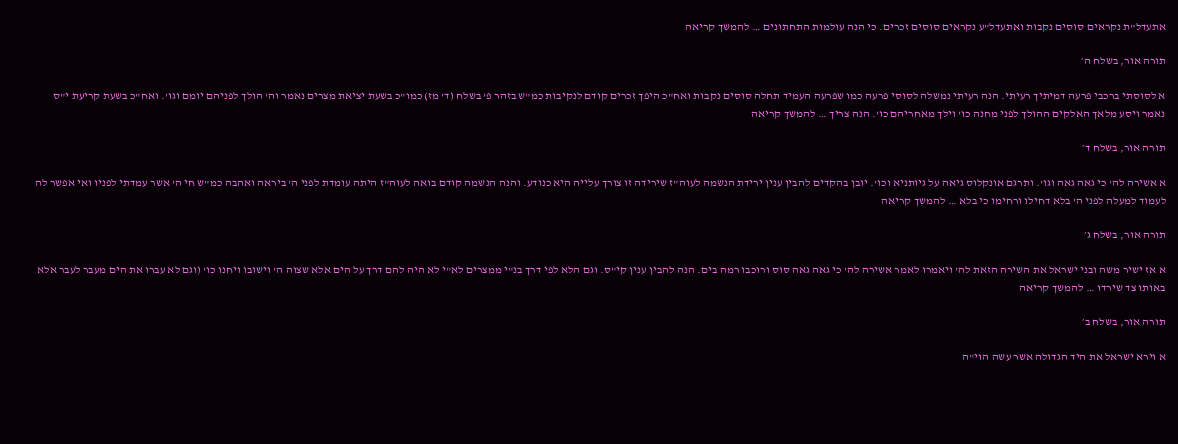אתעדל"ת נקראים סוסים נקבות ואתעדל"ע נקראים סוסים זכרים. כי הנה עולמות התחתונים … להמשך קריאה

תורה אור, בשלח ה׳

א לסוסתי ברכבי פרעה דמיתיך רעיתי. הנה רעיתי נמשלה לסוסי פרעה כמו שפרעה העמיד תחלה סוסים נקבות ואח"כ היפך זכרים קודם לנקיבות כמ"ש בזהר פ' בשלח (ד' מז) כמו"כ בשעת יציאת מצרים נאמר וה' הולך לפניהם יומם וגו'. ואח"כ בשעת קריעת י"ס נאמר ויסע מלאך האלקים ההולך לפני מחנה כו' וילך מאחריהם כו'. הנה צריך … להמשך קריאה

תורה אור, בשלח ד׳

א אשירה לה' כי גאה גאה וגו'. ותרגם אונקלוס גיאה על גיותניא וכו'. יובן בהקדים להבין ענין ירידת הנשמה לעוה"ז שירידה זו צורך עלייה היא כנודע. והנה הנשמה קודם בואה לעוה"ז היתה עומדת לפני ה' ביראה ואהבה כמ"ש חי ה' אשר עמדתי לפניו ואי אפשר לה לעמוד למעלה לפני ה' בלא דחילו ורחימו כי בלא … להמשך קריאה

תורה אור, בשלח ג׳

א אז ישיר משה ובני ישראל את השירה הזאת לה' ויאמרו לאמר אשירה לה' כי גאה גאה סוס ורוכבו רמה בים. הנה להבין ענין קי"ס. וגם הלא לפי דרך בנ"י ממצרים לא"י לא היה להם דרך על הים אלא שצוה ה' וישובו ויחנו כו' (וגם לא עברו את הים מעבר לעבר אלא באותו צד שירדו … להמשך קריאה

תורה אור, בשלח ב׳

א וירא ישראל את היד הגדולה אשר עשה הוי"ה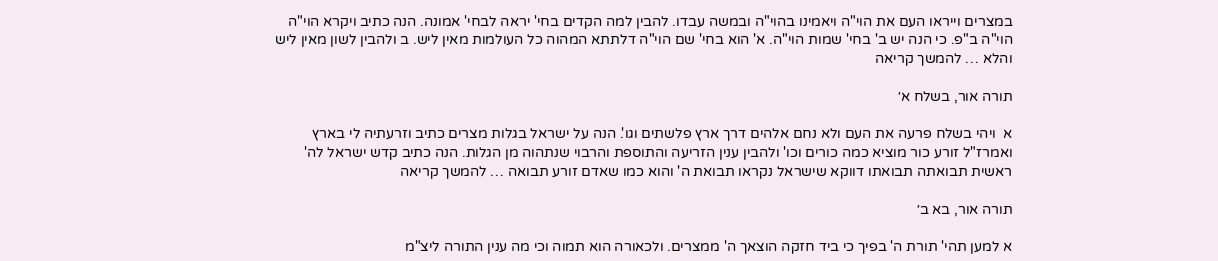במצרים וייראו העם את הוי"ה ויאמינו בהוי"ה ובמשה עבדו. להבין למה הקדים בחי' יראה לבחי' אמונה. הנה כתיב ויקרא הוי"ה הוי"ה ב"פ. כי הנה יש ב' בחי' שמות הוי"ה. א' הוא בחי' שם הוי"ה דלתתא המהוה כל העולמות מאין ליש. ב ולהבין לשון מאין ליש והלא … להמשך קריאה

תורה אור, בשלח א׳

א  ויהי בשלח פרעה את העם ולא נחם אלהים דרך ארץ פלשתים וגו'. הנה על ישראל בגלות מצרים כתיב וזרעתיה לי בארץ ואמרז"ל זורע כור מוציא כמה כורים וכו' ולהבין ענין הזריעה והתוספת והרבוי שנתהוה מן הגלות. הנה כתיב קדש ישראל לה' ראשית תבואתה תבואתו דווקא שישראל נקראו תבואת ה' והוא כמו שאדם זורע תבואה … להמשך קריאה

תורה אור, בא ב׳

א למען תהי' תורת ה' בפיך כי ביד חזקה הוצאך ה' ממצרים. ולכאורה הוא תמוה וכי מה ענין התורה ליצ"מ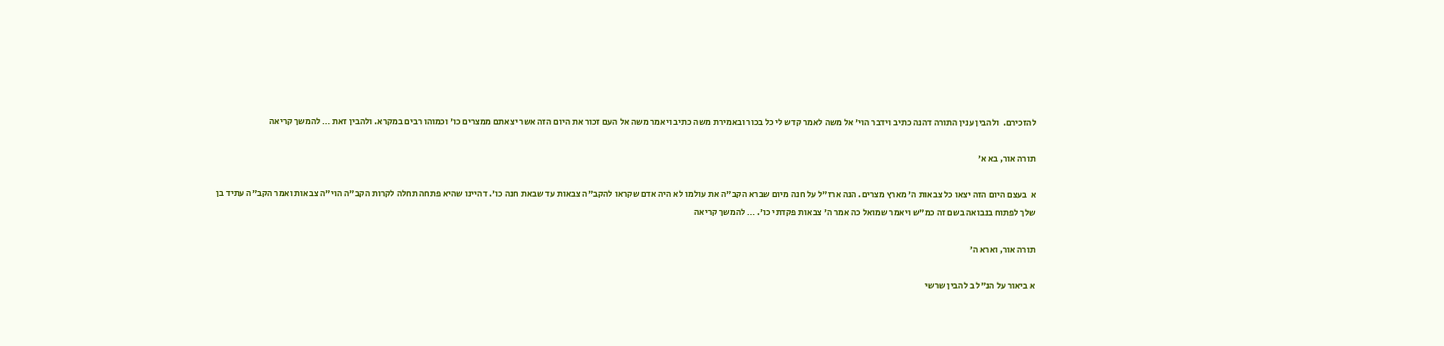להזכירם.  ולהבין ענין התורה דהנה כתיב וידבר הוי' אל משה לאמר קדש לי כל בכור ובאמירת משה כתיב ויאמר משה אל העם זכור את היום הזה אשר יצאתם ממצרים כו' וכמוהו רבים במקרא. ולהבין זאת … להמשך קריאה

תורה אור, בא א׳

א  בעצם היום הזה יצאו כל צבאות ה' מארץ מצרים. הנה ארז"ל על חנה מיום שברא הקב"ה את עולמו לא היה אדם שקראו להקב"ה צבאות עד שבאת חנה כו'. דהיינו שהיא פתחה תחלה לקרות הקב"ה הוי"ה צבאות ואמר הקב"ה עתיד בן שלך לפתוח בנבואה בשם זה כמ"ש ויאמר שמואל כה אמר ה' צבאות פקדתי כו'. … להמשך קריאה

תורה אור, וארא ה׳

א ביאור על הנ"ל ב להבין שרשי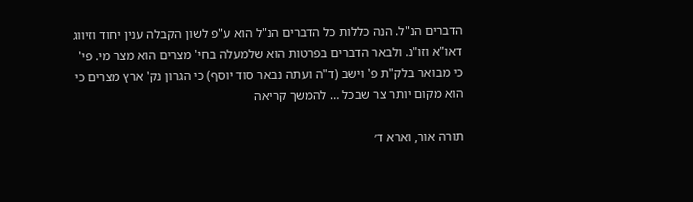הדברים הנ"ל. הנה כללות כל הדברים הנ"ל הוא ע"פ לשון הקבלה ענין יחוד וזיווג דאו"א וזו"נ. ולבאר הדברים בפרטות הוא שלמעלה בחי' מצרים הוא מצר מי. פי' כי מבואר בלק"ת פ' וישב (ד"ה ועתה נבאר סוד יוסף) כי הגרון נק' ארץ מצרים כי הוא מקום יותר צר שבכל … להמשך קריאה

תורה אור, וארא ד׳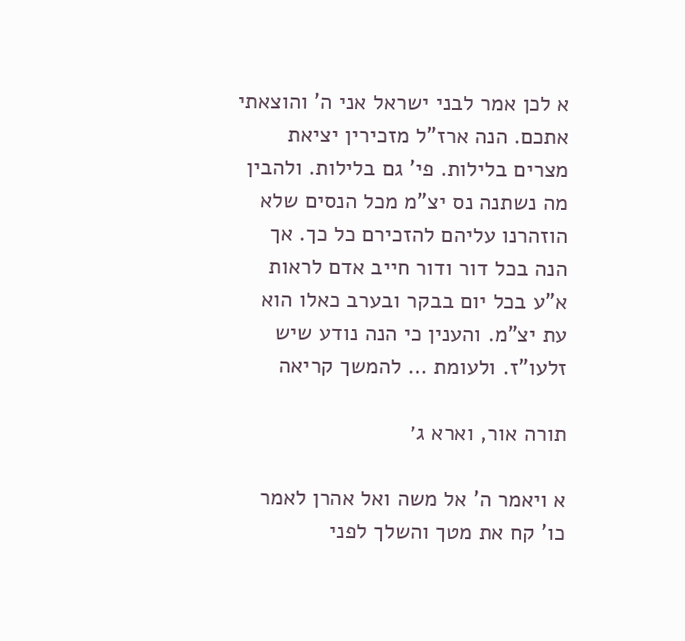א לכן אמר לבני ישראל אני ה' והוצאתי אתכם. הנה ארז"ל מזכירין יציאת מצרים בלילות. פי' גם בלילות. ולהבין מה נשתנה נס יצ"מ מכל הנסים שלא הוזהרנו עליהם להזכירם כל כך. אך הנה בכל דור ודור חייב אדם לראות א"ע בכל יום בבקר ובערב כאלו הוא עת יצ"מ. והענין כי הנה נודע שיש זלעו"ז. ולעומת … להמשך קריאה

תורה אור, וארא ג׳

א ויאמר ה' אל משה ואל אהרן לאמר כו' קח את מטך והשלך לפני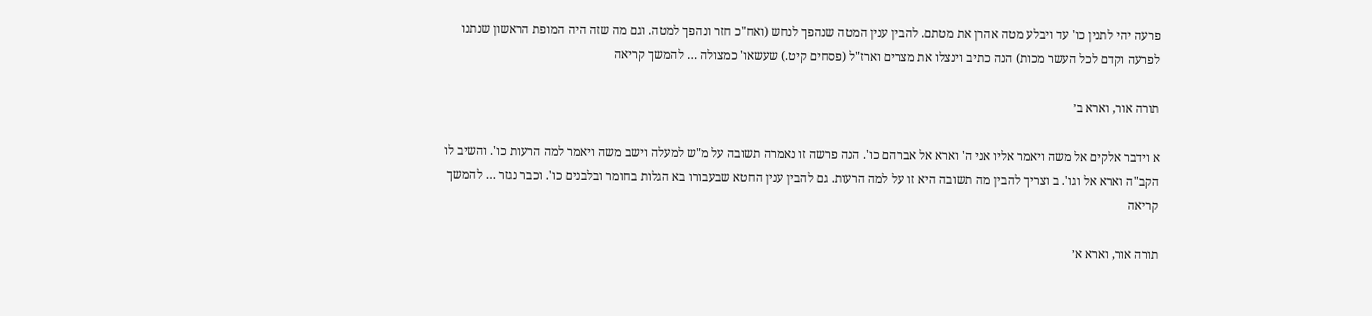פרעה יהי לתנין כו' עד ויבלע מטה אהרן את מטתם. להבין ענין המטה שנהפך לנחש (ואח"כ חזר ונהפך למטה. וגם מה שזה היה המופת הראשון שנתנו לפרעה וקדם לכל העשר מכות) הנה כתיב וינצלו את מצרים וארז"ל (פסחים קיט.) שעשאו' כמצולה … להמשך קריאה

תורה אור, וארא ב׳

א וידבר אלקים אל משה ויאמר אליו אני ה' וארא אל אברהם כו'. הנה פרשה זו נאמרה תשובה על מ"ש למעלה וישב משה ויאמר למה הרעות כו'. והשיב לו הקב"ה וארא אל וגו'. ב וצריך להבין מה תשובה היא זו על למה הרעות. גם להבין ענין החטא שבעבורו בא הגלות בחומר ובלבנים כו'. וכבר נגזר … להמשך קריאה

תורה אור, וארא א׳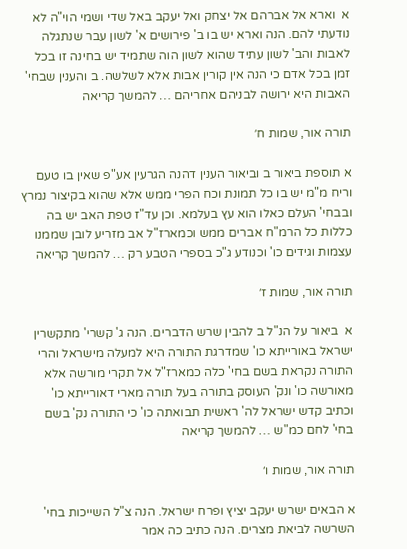א  וארא אל אברהם אל יצחק ואל יעקב באל שדי ושמי הוי"ה לא נודעתי להם. הנה וארא יש בו ב' פירושים א' לשון עבר שנתגלה לאבות והב' לשון עתיד שהוא לשון הוה שתמיד יש בחינה זו בכל זמן בכל אדם כי הנה אין קורין אבות אלא לשלשה. ב והענין שבחי' האבות היא ירושה לבניהם אחריהם … להמשך קריאה

תורה אור, שמות ח׳

א תוספת ביאור ב וביאור הענין דהנה הגרעין אע"פ שאין בו טעם וריח מ"מ יש בו כל תמונת וכח הפרי ממש אלא שהוא בקיצור נמרץ ובבחי' העלם כאלו הוא עץ בעלמא. וכן עד"ז טפת האב יש בה כללות כל הרמ"ח אברים ממש וכמארז"ל אב מזריע לובן שממנו עצמות וגידים כו' וכנודע ג"כ בספרי הטבע רק … להמשך קריאה

תורה אור, שמות ז׳

א  ביאור על הנ"ל ב להבין שרש הדברים. הנה ג' קשרי' מתקשרין ישראל באורייתא כו' שמדרגת התורה היא למעלה מישראל והרי התורה נקראת בשם בחי' כלה כמארז"ל אל תקרי מורשה אלא מאורשה כו' ונק' העוסק בתורה בעל תורה מארי דאורייתא כו' וכתיב קדש ישראל לה' ראשית תבואתה כו' כי התורה נק' בשם בחי' לחם כמ"ש … להמשך קריאה

תורה אור, שמות ו׳

א הבאים ישרש יעקב יציץ ופרח ישראל. הנה צ"ל השייכות בחי' השרשה לביאת מצרים. הנה כתיב כה אמר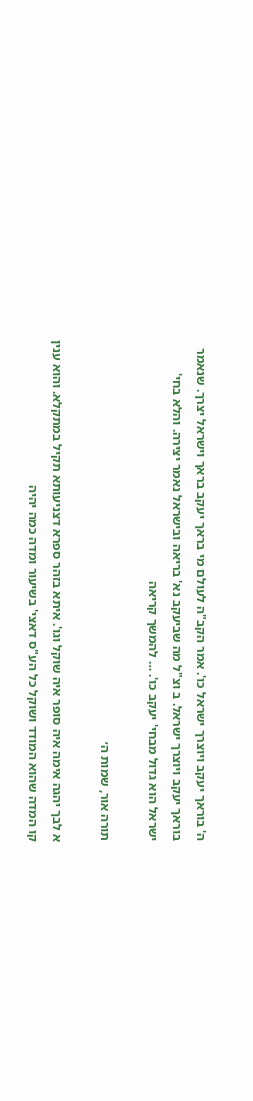ה' בוראך יעקב ויוצרך ישראל כו'. אמר הקב"ה לעולם מי בראך יעקב בראך וישראל יצרך. שנאמר בוראך יעקב ויוצרך ישראל. ב וצ"ל מה שביעקב נא' בריאה ובישראל נאמר יצירה. והלא בחי' ישראל הוא גדול מבחי' יעקב כו'. … להמשך קריאה

תורה אור, שמות ה׳

א לבך יהגה אימה איה סופר איה שוקל וגו'. איתא בזהר ספרא דצניעותא תקיל במתקלא. והוא ענין קו המדה שהוא המודד ושוקל כל הע"ס דאצי' בשיעור ומדה כמה יהיה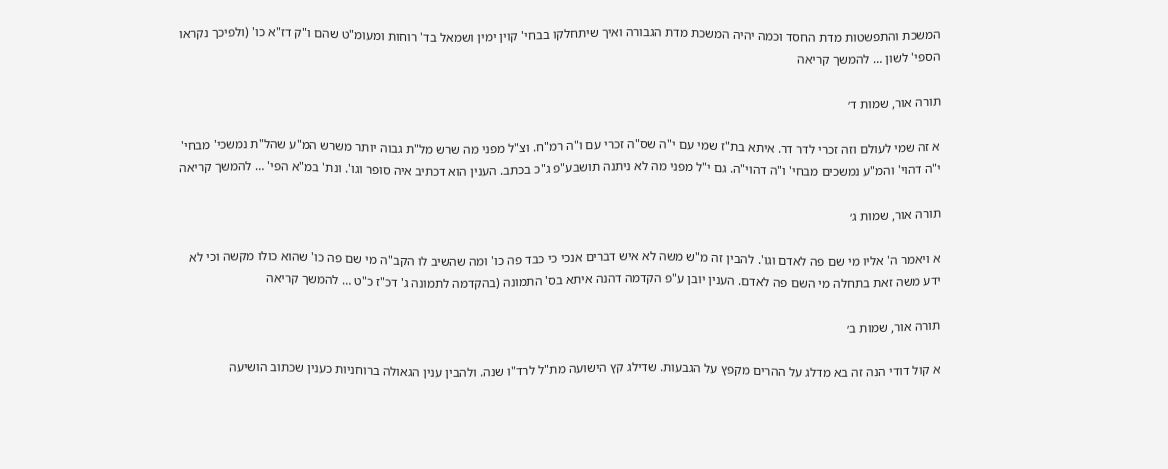המשכת והתפשטות מדת החסד וכמה יהיה המשכת מדת הגבורה ואיך שיתחלקו בבחי' קוין ימין ושמאל בד' רוחות ומעומ"ט שהם ו"ק דז"א כו' (ולפיכך נקראו הספי' לשון … להמשך קריאה

תורה אור, שמות ד׳

א זה שמי לעולם וזה זכרי לדר דר. איתא בת"ז שמי עם י"ה שס"ה זכרי עם ו"ה רמ"ח. וצ"ל מפני מה שרש מל"ת גבוה יותר משרש המ"ע שהל"ת נמשכי' מבחי' י"ה דהוי' והמ"ע נמשכים מבחי' ו"ה דהוי"ה. גם י"ל מפני מה לא ניתנה תושבע"פ ג"כ בכתב. הענין הוא דכתיב איה סופר וגו'. ונת' במ"א הפי' … להמשך קריאה

תורה אור, שמות ג׳

א ויאמר ה' אליו מי שם פה לאדם וגו'. להבין זה מ"ש משה לא איש דברים אנכי כי כבד פה כו' ומה שהשיב לו הקב"ה מי שם פה כו' שהוא כולו מקשה וכי לא ידע משה זאת בתחלה מי השם פה לאדם. הענין יובן ע"פ הקדמה דהנה איתא בס' התמונה (בהקדמה לתמונה ג' דכ"ז כ"ט … להמשך קריאה

תורה אור, שמות ב׳

א קול דודי הנה זה בא מדלג על ההרים מקפץ על הגבעות. שדילג קץ הישועה מת"ל לרד"ו שנה. ולהבין ענין הגאולה ברוחניות כענין שכתוב הושיעה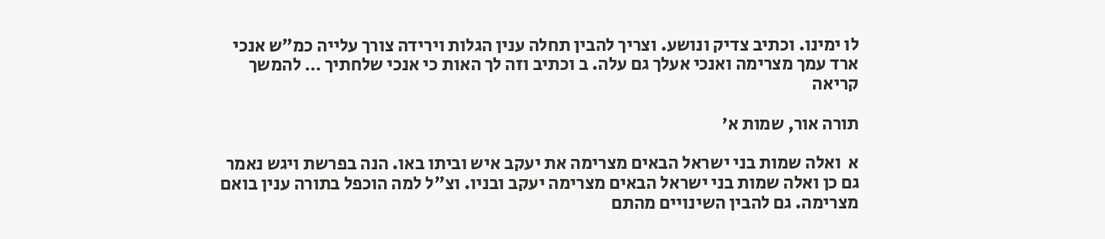לו ימינו. וכתיב צדיק ונושע. וצריך להבין תחלה ענין הגלות וירידה צורך עלייה כמ"ש אנכי ארד עמך מצרימה ואנכי אעלך גם עלה. ב וכתיב וזה לך האות כי אנכי שלחתיך … להמשך קריאה

תורה אור, שמות א׳

א  ואלה שמות בני ישראל הבאים מצרימה את יעקב איש וביתו באו. הנה בפרשת ויגש נאמר גם כן ואלה שמות בני ישראל הבאים מצרימה יעקב ובניו. וצ"ל למה הוכפל בתורה ענין בואם מצרימה. גם להבין השינויים מהתם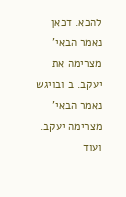להכא. דכאן נאמר הבאי' מצרימה את יעקב. ב ובויגש נאמר הבאי' מצרימה יעקב. ועוד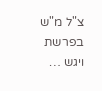צ"ל מ"ש בפרשת ויגש …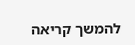להמשך קריאה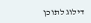דילוג לתוכן